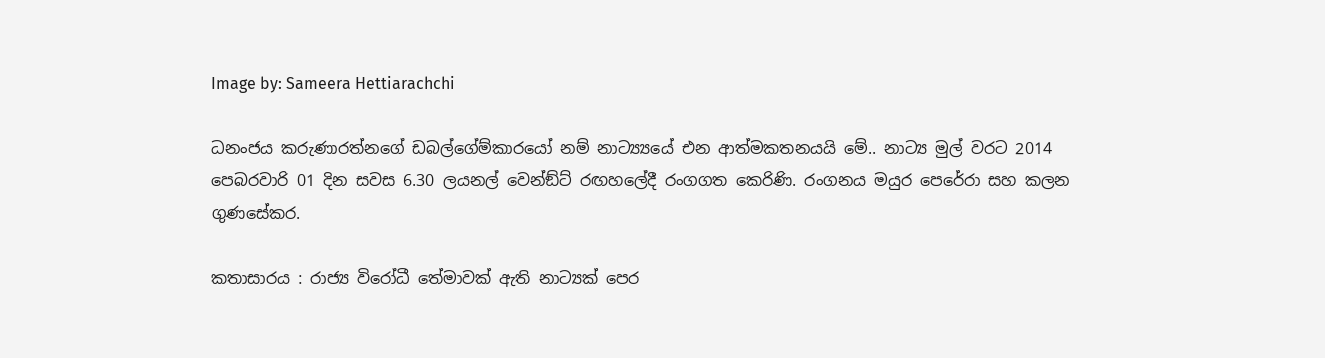Image by: Sameera Hettiarachchi

ධනංජය කරුණාරත්නගේ ඩබල්ගේම්කාරයෝ නම් නාට්‍ය්‍යයේ එන ආත්මකතනයයි මේ.. නාට්‍ය මුල් වරට 2014 පෙබරවාරි 01 දින සවස 6.30 ලයනල් වෙන්ඞ්ට් රඟහලේදී රංගගත කෙරිණි. රංගනය මයුර පෙරේරා සහ කලන ගුණසේකර.

කතාසාරය : රාජ්‍ය විරෝධී තේමාවක් ඇති නාට්‍යක් පෙර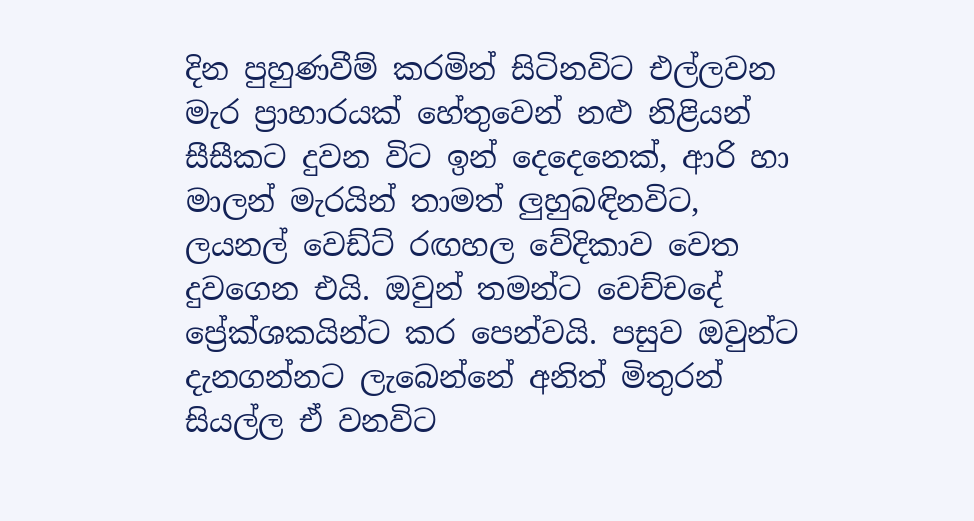දින පුහුණවීම් කරමින් සිටිනවිට එල්ලවන මැර ප්‍රාහාරයක් හේතුවෙන් නළු නිළියන් සීසීකට දුවන විට ඉන් දෙදෙනෙක්, ආරි හා මාලන් මැරයින් තාමත් ලුහුබඳිනවිට, ලයනල් වෙඩ්ට් රඟහල වේදිකාව වෙත දුවගෙන එයි. ඔවුන් තමන්ට වෙච්චදේ ප්‍රේක්ශකයින්ට කර පෙන්වයි. පසුව ඔවුන්ට දැනගන්නට ලැබෙන්නේ අනිත් මිතුරන් සියල්ල ඒ වනවිට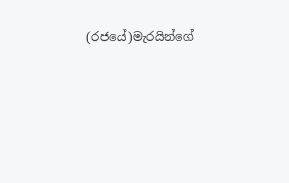(රජයේ)මැරයින්ගේ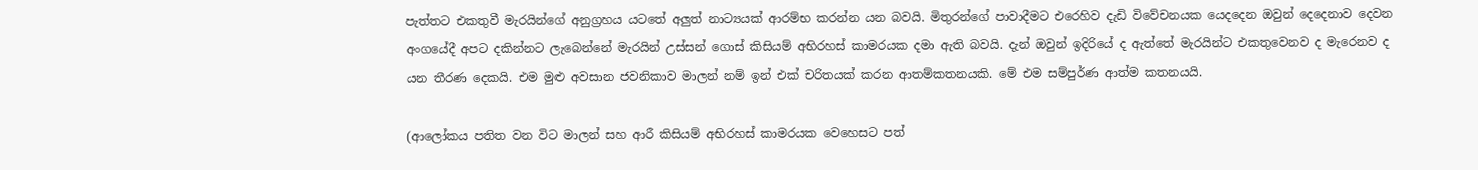පැත්තට එකතුවී මැරයින්ගේ අනුග්‍රහය යටතේ අලුත් නාට්‍යයක් ආරම්භ කරන්න යන බවයි. මිතුරන්ගේ පාවාදීමට එරෙහිව දැඩි විවේචනයක යෙදදෙන ඔවුන් දෙදෙනාව දෙවන අංගයේදී අපට දකින්නට ලැබෙන්නේ මැරයින් උස්සන් ගොස් කිසියම් අභිරහස් කාමරයක දමා ඇති බවයි. දැන් ඔවුන් ඉදිරියේ ද ඇත්තේ මැරයින්ට එකතුවෙනව ද මැරෙනව ද යන තීරණ දෙකයි. එම මුළු අවසාන ජවනිකාව මාලන් නම් ඉන් එක් චරිතයක් කරන ආතම්කතනයකි. මේ එම සම්පුර්ණ ආත්ම කතනයයි.

(ආලෝකය පතිත වන විට මාලන් සහ ආරී කිසියම් අභිරහස් කාමරයක වෙහෙසට පත්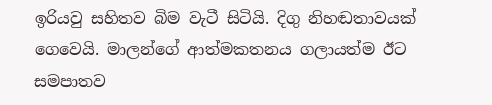ඉරියවු සහිතව බිම වැටී සිටියි. දිගු නිහඬතාවයක් ගෙවෙයි. මාලන්ගේ ආත්මකතනය ගලායත්ම ඊට සමපාතව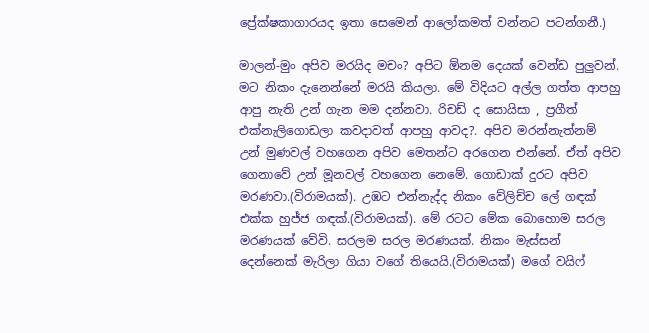ප්‍රේක්ෂකාගාරයද ඉතා සෙමෙන් ආලෝකමත් වන්නට පටන්ගනී.)

මාලන්-මුං අපිව මරයිද මචං? අපිට ඕනම දෙයක් වෙන්ඩ පුලුවන්. මට නිකං දැනෙන්නේ මරයි කියලා. මේ විදියට අල්ල ගත්ත ආපහු ආපු නැති උන් ගැන මම දන්නවා. රිචඩ් ද සොයිසා , ප්‍රගීත් එක්නැලිගොඩලා කවදාවත් ආපහු ආවද?. අපිව මරන්නැත්නම් උන් මුණවල් වහගෙන අපිව මෙතන්ට අරගෙන එන්නේ. ඒත් අපිව ගෙනාවේ උන් මූනවල් වහගෙන නෙමේ. ගොඩාක් දුරට අපිව මරණවා.(විරාමයක්). උඹට එන්නැද්ද නිකං වේලිච්ච ලේ ගඳක් එක්ක හුජ්ජ ගඳක්.(විරාමයක්). මේ රටට මේක බොහොම සරල මරණයක් වේවි. සරලම සරල මරණයක්. නිකං මැස්සන් දෙන්නෙක් මැරිලා ගියා වගේ තියෙයි.(විරාමයක්) මගේ වයිෆ්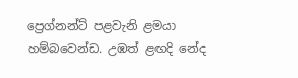ප්‍රෙග්නන්ට් පළවැනි ළමයා හම්බවෙන්ඩ. උඹත් ළඟදි නේද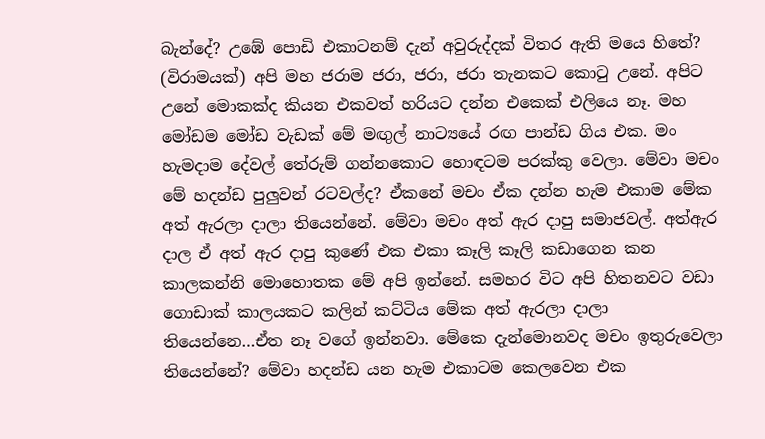බැන්දේ? උඹේ පොඩි එකාටනම් දැන් අවුරුද්දක් විතර ඇති මයෙ හිතේ? (විරාමයක්) අපි මහ ජරාම ජරා, ජරා, ජරා තැනකට කොටු උනේ. අපිට උනේ මොකක්ද කියන එකවත් හරියට දන්න එකෙක් එලියෙ නෑ. මහ මෝඩම මෝඩ වැඩක් මේ මඟුල් නාට්‍යයේ රඟ පාන්ඩ ගිය එක. මං හැමදාම දේවල් තේරුම් ගන්නකොට හොඳටම පරක්කු වෙලා. මේවා මචං මේ හදන්ඩ පුලුවන් රටවල්ද? ඒකනේ මචං ඒක දන්න හැම එකාම මේක අත් ඇරලා දාලා තියෙන්නේ. මේවා මචං අත් ඇර දාපු සමාජවල්. අත්ඇර දාල ඒ අත් ඇර දාපු කුණේ එක එකා කෑලි කෑලි කඩාගෙන කන කාලකන්නි මොහොතක මේ අපි ඉන්නේ. සමහර විට අපි හිතනවට වඩා ගොඩාක් කාලයකට කලින් කට්ටිය මේක අත් ඇරලා දාලා තියෙන්නෙ…ඒත නෑ වගේ ඉන්නවා. මේකෙ දැන්මොනවද මචං ඉතුරුවෙලා තියෙන්නේ? මේවා හදන්ඩ යන හැම එකාටම කෙලවෙන එක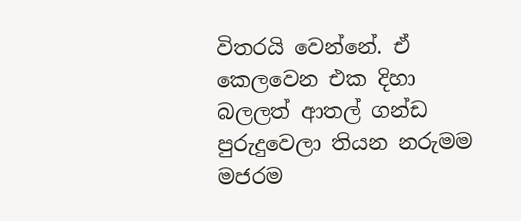විතරයි වෙන්නේ. ඒ කෙලවෙන එක දිහා බලලත් ආතල් ගන්ඩ පුරුදුවෙලා තියන නරුමම මජරම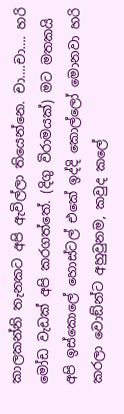කාලකන්නි තැනකට අපි ඇවිල්ලා තියෙන්නෙ. චා….චා…. හරි මෝඩ වැඩක් අපි කරගත්තේ. (දිගු විරාමයක්) මට මතකයි අපි ඉස්කොලේ හොස්ටල් එකේ ඉද්දි කොල්ලෝ මොනවා හරි කරලා වොඞ්න්ට අහුවුනම, කවුද කලේ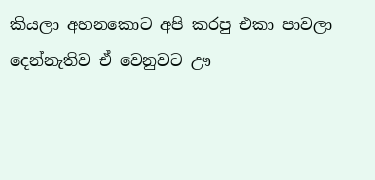කියලා අහනකොට අපි කරපු එකා පාවලා දෙන්නැතිව ඒ වෙනුවට ඌ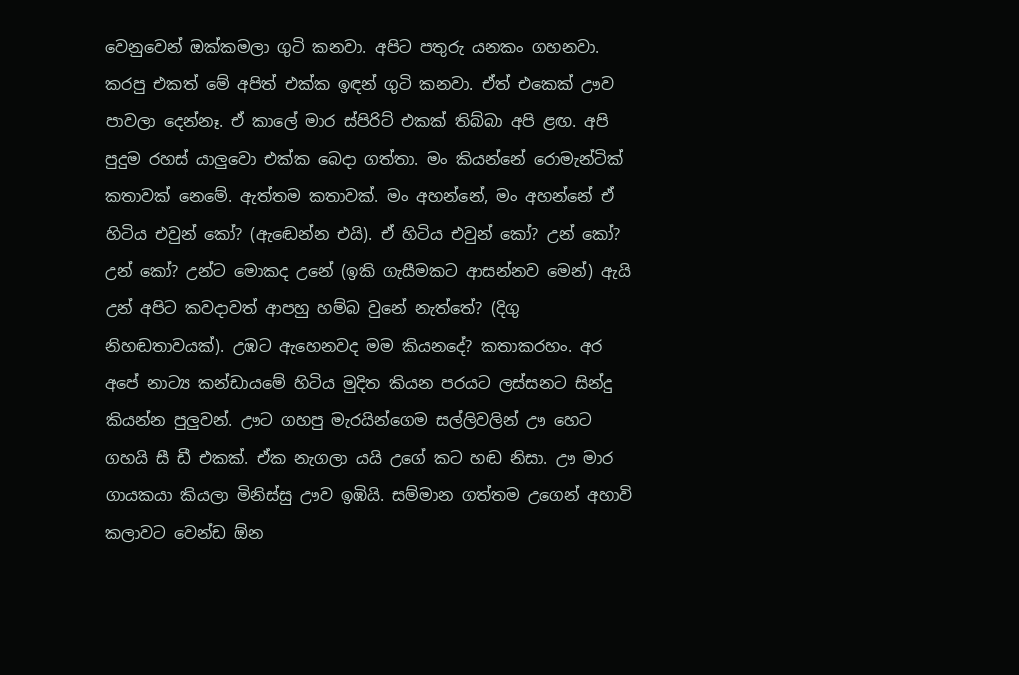වෙනුවෙන් ඔක්කමලා ගුටි කනවා. අපිට පතුරු යනකං ගහනවා. කරපු එකත් මේ අපිත් එක්ක ඉඳන් ගුටි කනවා. ඒත් එකෙක් ඌව පාවලා දෙන්නෑ. ඒ කාලේ මාර ස්පිරිට් එකක් තිබ්බා අපි ළඟ. අපි පුදුම රහස් යාලුවො එක්ක බෙදා ගත්තා. මං කියන්නේ රොමැන්ටික් කතාවක් නෙමේ. ඇත්තම කතාවක්. මං අහන්නේ, මං අහන්නේ ඒ හිටිය එවුන් කෝ? (ඇඬෙන්න එයි). ඒ හිටිය එවුන් කෝ? උන් කෝ? උන් කෝ? උන්ට මොකද උනේ (ඉකි ගැසීමකට ආසන්නව මෙන්) ඇයි උන් අපිට කවදාවත් ආපහු හම්බ වුනේ නැත්තේ? (දිගු නිහඬතාවයක්). උඹට ඇහෙනවද මම කියනදේ? කතාකරහං. අර අපේ නාට්‍ය කන්ඩායමේ හිටිය මුදිත කියන පරයට ලස්සනට සින්දු කියන්න පුලුවන්. ඌට ගහපු මැරයින්ගෙම සල්ලිවලින් ඌ හෙට ගහයි සී ඩී එකක්. ඒක නැගලා යයි උගේ කට හඬ නිසා. ඌ මාර ගායකයා කියලා මිනිස්සු ඌව ඉඹියි. සම්මාන ගත්තම උගෙන් අහාවි කලාවට වෙන්ඩ ඕන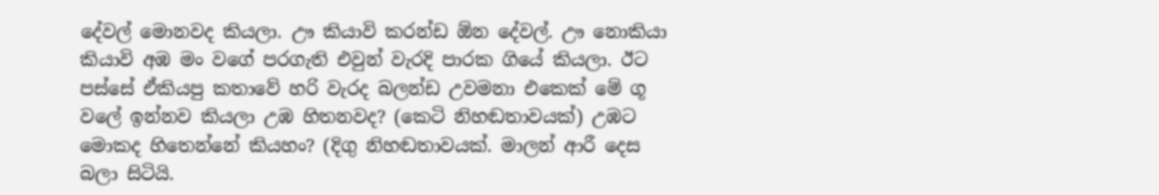දේවල් මොනවද කියලා. ඌ කියාවි කරන්ඩ ඕන දේවල්. ඌ නොකියා කියාවි අඹ මං වගේ පරගැති එවුන් වැරදි පාරක ගියේ කියලා. ඊට පස්සේ ඒකියපු කතාවේ හරි වැරද බලන්ඩ උවමනා එකෙක් මේ ගූ වලේ ඉන්නව කියලා උඹ හිතනවද? (කෙටි නිහඬතාවයක්) උඹට මොකද හිතෙන්නේ කියහං? (දිගු නිහඬතාවයක්. මාලන් ආරී දෙස බලා සිටියි.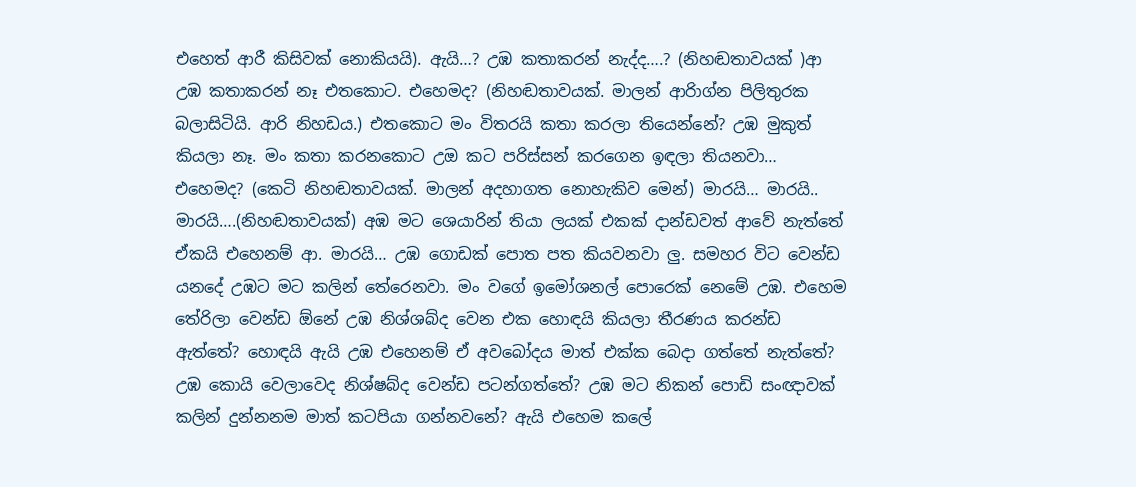එහෙත් ආරී කිසිවක් නොකියයි). ඇයි…? උඹ කතාකරන් නැද්ද….? (නිහඬතාවයක් )ආ උඹ කතාකරන් නෑ එතකොට. එහෙමද? (නිහඬතාවයක්. මාලන් ආරිාග්න පිලිතුරක බලාසිටියි. ආරි නිහඩය.) එතකොට මං විතරයි කතා කරලා තියෙන්නේ? උඹ මුකුත් කියලා නෑ. මං කතා කරනකොට උඔ කට පරිස්සන් කරගෙන ඉඳලා තියනවා… එහෙමද? (කෙටි නිහඬතාවයක්. මාලන් අදහාගත නොහැකිව මෙන්) මාරයි… මාරයි.. මාරයි….(නිහඬතාවයක්) අඹ මට ශෙයාරින් තියා ලයක් එකක් දාන්ඩවත් ආවේ නැත්තේ ඒකයි එහෙනම් ආ. මාරයි… උඹ ගොඩක් පොත පත කියවනවා ලු. සමහර විට වෙන්ඩ යනදේ උඹට මට කලින් තේරෙනවා. මං වගේ ඉමෝශනල් පොරෙක් නෙමේ උඹ. එහෙම තේරිලා වෙන්ඩ ඕනේ උඹ නිශ්ශබ්ද වෙන එක හොඳයි කියලා තීරණය කරන්ඩ ඇත්තේ? හොඳයි ඇයි උඹ එහෙනම් ඒ අවබෝදය මාත් එක්ක බෙදා ගත්තේ නැත්තේ? උඹ කොයි වෙලාවෙද නිශ්ෂබ්ද වෙන්ඩ පටන්ගත්තේ? උඹ මට නිකන් පොඩි සංඥාවක් කලින් දුන්නනම මාත් කටපියා ගන්නවනේ? ඇයි එහෙම කලේ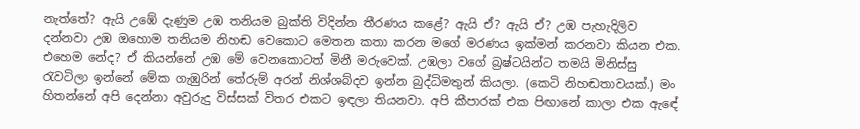නැත්තේ? ඇයි උඹේ දැණුම උඹ තනියම බුක්ති විදින්න තීරණය කළේ? ඇයි ඒ? ඇයි ඒ? උඹ පැහැදිලිව දන්නවා උඹ ඔහොම තනියම නිහඬ වෙකොට මෙතන කතා කරන මගේ මරණය ඉක්මන් කරනවා කියන එක. එහෙම නේද? ඒ කියන්නේ උඹ මේ වෙනකොටත් මිනී මරුවෙක්. උඹලා වගේ බ්‍රෂ්ටයින්ට තමයි මිනිස්සු රැවටිලා ඉන්නේ මේක ගැඹුරින් තේරුම් අරන් නිශ්ශබ්දව ඉන්න බුද්ධිමතුන් කියලා. (කෙටි නිහඬතාවයක්.) මං හිතන්නේ අපි දෙන්නා අවුරුදු විස්සක් විතර එකට ඉඳලා තියනවා. අපි කීපාරක් එක පිඟානේ කාලා එක ඇඳේ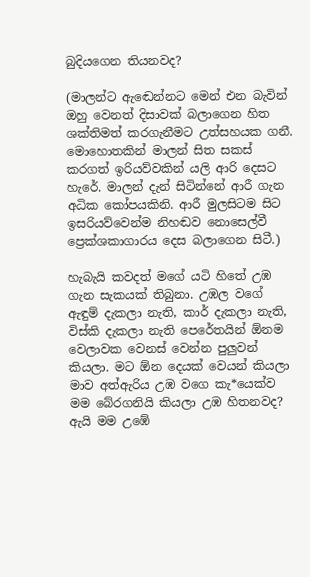බුදියගෙන තියනවද?

(මාලන්ට ඇඬෙන්නට මෙන් එන බැවින් ඔහු වෙනත් දිසාවක් බලාගෙන හිත ශක්තිමත් කරගැනීමට උත්සහයක ගනී. මොහොතකින් මාලන් සිත සකස් කරගත් ඉරියව්වකින් යලි ආරි දෙසට හැරේ. මාලන් දැන් සිටින්නේ ආරී ගැන අධික කෝපයකිනි. ආරී මුලසිටම සිට ඉසරියව්වෙන්ම නිහඬව නොසෙල්වී ප්‍රෙක්ශකාගාරය දෙස බලාගෙන සිටී.)

හැබැයි කවදත් මගේ යටි හිතේ උඹ ගැන සැකයක් තිබුනා. උඹල වගේ ඇඳුම් දැකලා නැති, කාර් දැකලා නැති, විස්කි දැකලා නැති පෙරේතයින් ඕනම වෙලාවක වෙනස් වෙන්න පුලුවන් කියලා. මට ඕන දෙයක් වෙයන් කියලා මාව අත්ඇරිය උඹ වගෙ කැ*යෙක්ව මම බේරගනියි කියලා උඹ හිතනවද? ඇයි මම උඹේ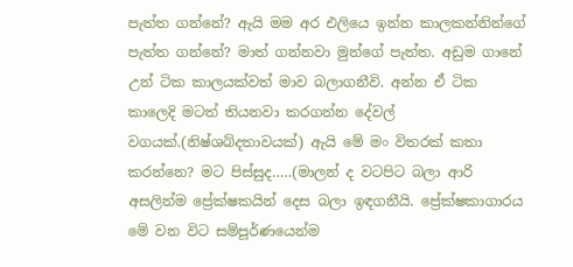පැත්ත ගන්නේ? ඇයි මම අර එලියෙ ඉන්න කාලකන්නින්ගේ පැත්ත ගන්නේ? මාත් ගන්නවා මුන්ගේ පැත්ත. අඩුම ගානේ උන් ටික කාලයක්වත් මාව බලාගනීවි. අන්න ඒ ටික කාලෙදි මටත් තියනවා කරගන්න දේවල් වගයක්.(නිෂ්ශබ්දතාවයක්) ඇයි මේ මං විතරක් කතා කරන්නෙ? මට පිස්සුද…..(මාලන් ද වටපිට බලා ආරි අසලින්ම ප්‍රේක්ෂකයින් දෙස බලා ඉඳගනීයි. ප්‍රේක්ෂකාගාරය මේ වන විට සම්පූර්ණයෙන්ම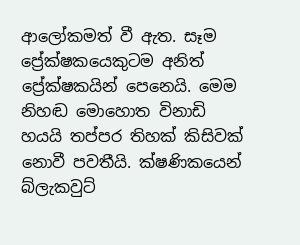ආලෝකමත් වී ඇත. සෑම ප්‍රේක්ෂකයෙකුටම අනිත් ප්‍රේක්ෂකයින් පෙනෙයි. මෙම නිහඬ මොහොත විනාඩි හයයි තප්පර තිහක් කිසිවක් නොවී පවතීයි. ක්ෂණිකයෙන් බ්ලැකවුට්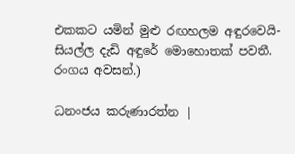එකකට යමින් මුළු රඟහලම අඳුරවෙයි- සියල්ල දැඩි අඳුරේ මොහොතක් පවතී. රංගය අවසන්.)

ධනංජය කරුණාරත්න |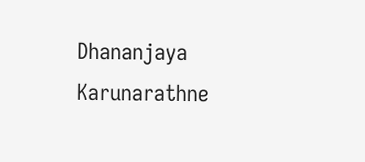Dhananjaya Karunarathne